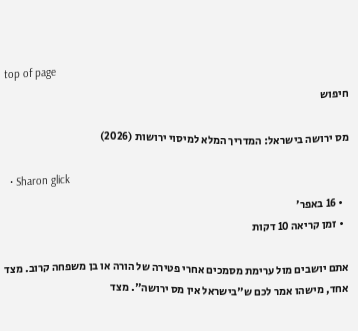top of page
חיפוש

מס ירושה בישראל: המדריך המלא למיסוי ירושות (2026)

  • Sharon glick
  • 16 באפר׳
  • זמן קריאה 10 דקות

אתם יושבים מול ערימת מסמכים אחרי פטירה של הורה או בן משפחה קרוב. מצד אחד, מישהו אמר לכם ש"בישראל אין מס ירושה". מצד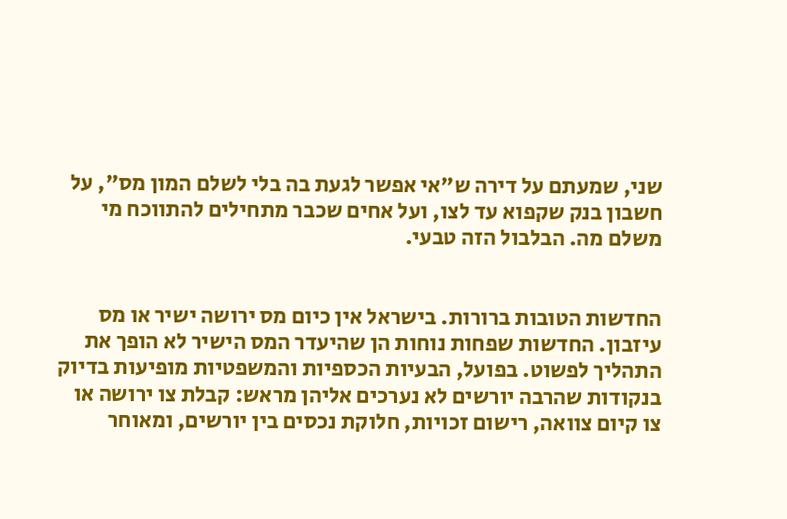שני, שמעתם על דירה ש"אי אפשר לגעת בה בלי לשלם המון מס", על חשבון בנק שקפוא עד לצו, ועל אחים שכבר מתחילים להתווכח מי משלם מה. הבלבול הזה טבעי.


החדשות הטובות ברורות. בישראל אין כיום מס ירושה ישיר או מס עיזבון. החדשות שפחות נוחות הן שהיעדר המס הישיר לא הופך את התהליך לפשוט. בפועל, הבעיות הכספיות והמשפטיות מופיעות בדיוק בנקודות שהרבה יורשים לא נערכים אליהן מראש: קבלת צו ירושה או צו קיום צוואה, רישום זכויות, חלוקת נכסים בין יורשים, ומאוחר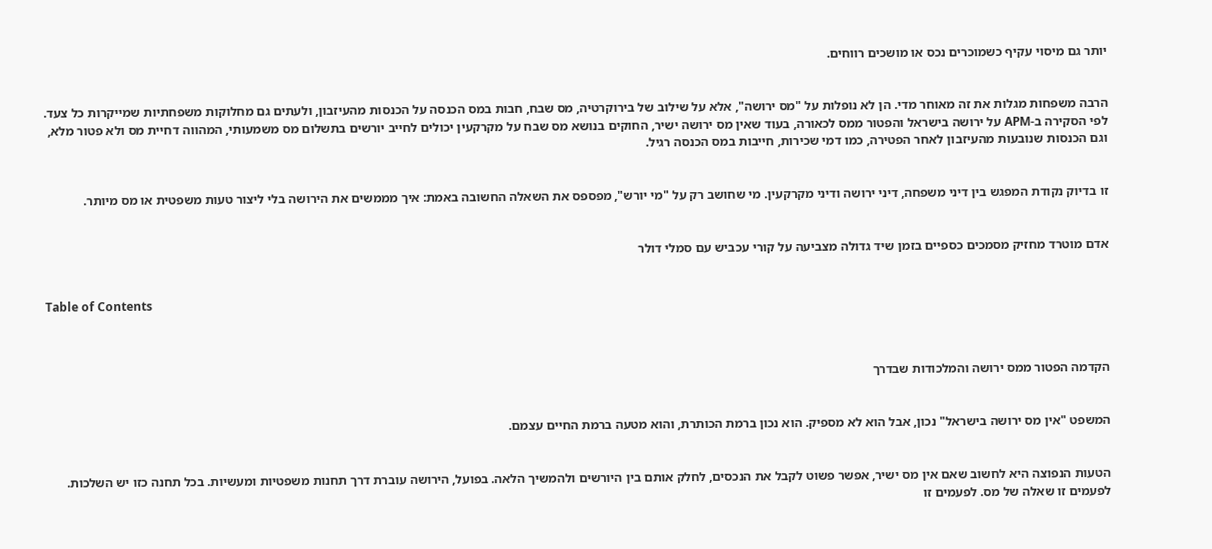יותר גם מיסוי עקיף כשמוכרים נכס או מושכים רווחים.


הרבה משפחות מגלות את זה מאוחר מדי. הן לא נופלות על "מס ירושה", אלא על שילוב של בירוקרטיה, מס שבח, חבות במס הכנסה על הכנסות מהעיזבון, ולעתים גם מחלוקות משפחתיות שמייקרות כל צעד. לפי הסקירה ב-APM על ירושה בישראל והפטור ממס לכאורה, בעוד שאין מס ירושה ישיר, החוקים בנושא מס שבח על מקרקעין יכולים לחייב יורשים בתשלום מס משמעותי, המהווה דחיית מס ולא פטור מלא, וגם הכנסות שנובעות מהעיזבון לאחר הפטירה, כמו דמי שכירות, חייבות במס הכנסה רגיל.


זו בדיוק נקודת המפגש בין דיני משפחה, דיני ירושה ודיני מקרקעין. מי שחושב רק על "מי יורש", מפספס את השאלה החשובה באמת: איך מממשים את הירושה בלי ליצור טעות משפטית או מס מיותר.


אדם מוטרד מחזיק מסמכים כספיים בזמן שיד גדולה מצביעה על קורי עכביש עם סמלי דולר


Table of Contents



הקדמה הפטור ממס ירושה והמלכודות שבדרך


המשפט "אין מס ירושה בישראל" נכון, אבל הוא לא מספיק. הוא נכון ברמת הכותרת, והוא מטעה ברמת החיים עצמם.


הטעות הנפוצה היא לחשוב שאם אין מס ישיר, אפשר פשוט לקבל את הנכסים, לחלק אותם בין היורשים ולהמשיך הלאה. בפועל, הירושה עוברת דרך תחנות משפטיות ומעשיות. בכל תחנה כזו יש השלכות. לפעמים זו שאלה של מס. לפעמים זו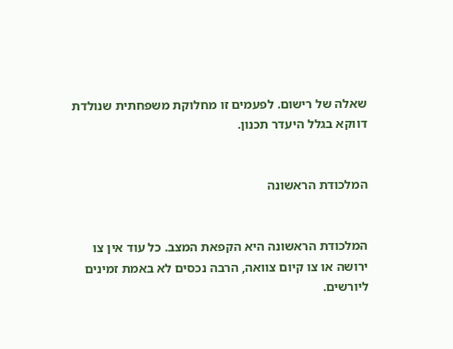שאלה של רישום. לפעמים זו מחלוקת משפחתית שנולדת דווקא בגלל היעדר תכנון.


המלכודת הראשונה


המלכודת הראשונה היא הקפאת המצב. כל עוד אין צו ירושה או צו קיום צוואה, הרבה נכסים לא באמת זמינים ליורשים.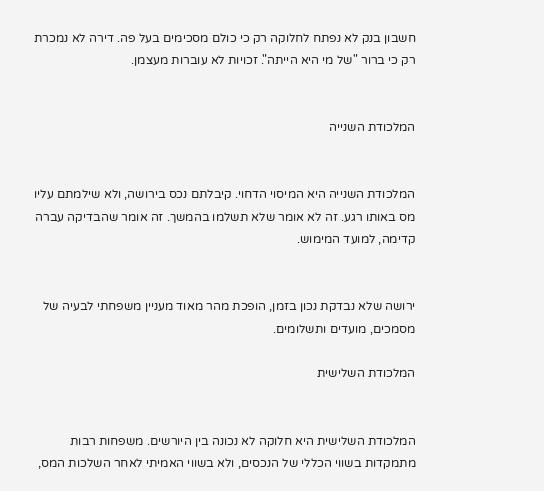חשבון בנק לא נפתח לחלוקה רק כי כולם מסכימים בעל פה. דירה לא נמכרת רק כי ברור "של מי היא הייתה". זכויות לא עוברות מעצמן.


המלכודת השנייה


המלכודת השנייה היא המיסוי הדחוי. קיבלתם נכס בירושה, ולא שילמתם עליו מס באותו רגע. זה לא אומר שלא תשלמו בהמשך. זה אומר שהבדיקה עברה קדימה, למועד המימוש.


ירושה שלא נבדקת נכון בזמן, הופכת מהר מאוד מעניין משפחתי לבעיה של מסמכים, מועדים ותשלומים.

המלכודת השלישית


המלכודת השלישית היא חלוקה לא נכונה בין היורשים. משפחות רבות מתמקדות בשווי הכללי של הנכסים, ולא בשווי האמיתי לאחר השלכות המס,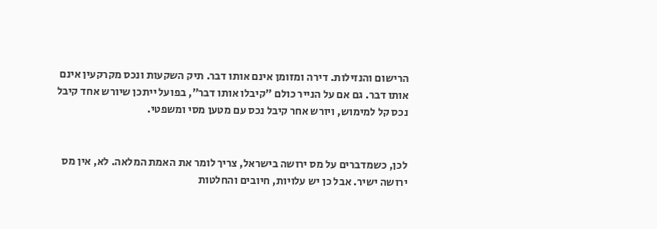הרישום והנזילות. דירה ומזומן אינם אותו דבר. תיק השקעות ונכס מקרקעין אינם אותו דבר. גם אם על הנייר כולם "קיבלו אותו דבר", בפועל ייתכן שיורש אחד קיבל נכס קל למימוש, ויורש אחר קיבל נכס עם מטען מסי ומשפטי.


לכן, כשמדברים על מס ירושה בישראל, צריך לומר את האמת המלאה. לא, אין מס ירושה ישיר. אבל כן יש עלויות, חיובים והחלטות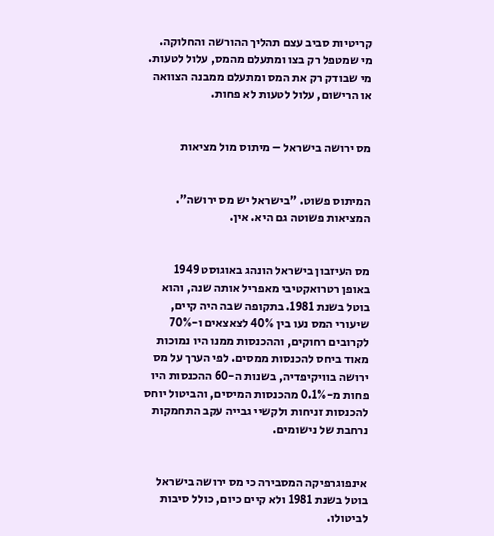קריטיות סביב עצם תהליך ההורשה והחלוקה. מי שמטפל רק בצו ומתעלם מהמס, עלול לטעות. מי שבודק רק את המס ומתעלם ממבנה הצוואה או הרישום, עלול לטעות לא פחות.


מס ירושה בישראל – מיתוס מול מציאות


המיתוס פשוט. "בישראל יש מס ירושה". המציאות פשוטה גם היא. אין.


מס העיזבון בישראל הונהג באוגוסט 1949 באופן רטרואקטיבי מאפריל אותה שנה, והוא בוטל בשנת 1981. בתקופה שבה היה קיים, שיעורי המס נעו בין 40% לצאצאים ו-70% לקרובים רחוקים, וההכנסות ממנו היו נמוכות מאוד ביחס להכנסות ממסים. לפי הערך על מס ירושה בוויקיפדיה, בשנות ה-60 ההכנסות היו פחות מ-0.1% מהכנסות המיסים, והביטול יוחס להכנסות זניחות ולקשיי גבייה עקב התחמקות נרחבת של נישומים.


אינפוגרפיקה המסבירה כי מס ירושה בישראל בוטל בשנת 1981 ולא קיים כיום, כולל סיבות לביטולו.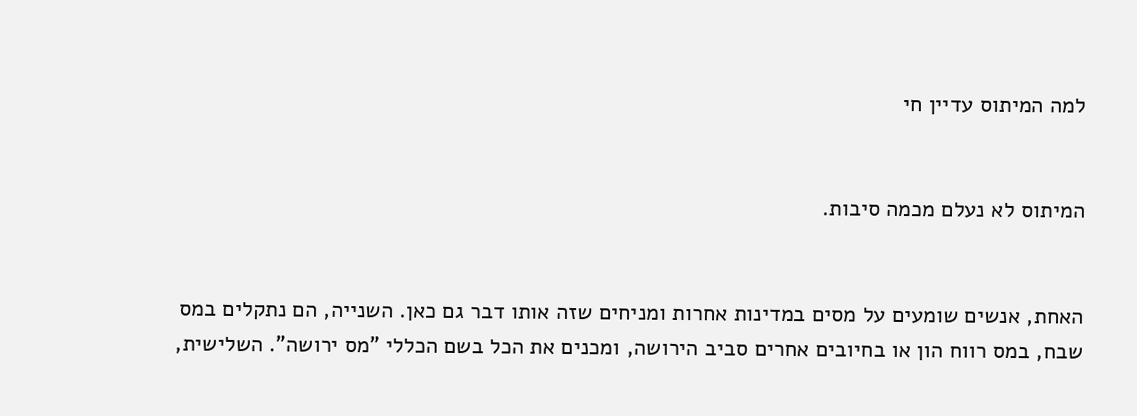למה המיתוס עדיין חי


המיתוס לא נעלם מכמה סיבות.


האחת, אנשים שומעים על מסים במדינות אחרות ומניחים שזה אותו דבר גם כאן. השנייה, הם נתקלים במס שבח, במס רווח הון או בחיובים אחרים סביב הירושה, ומכנים את הכל בשם הכללי "מס ירושה". השלישית,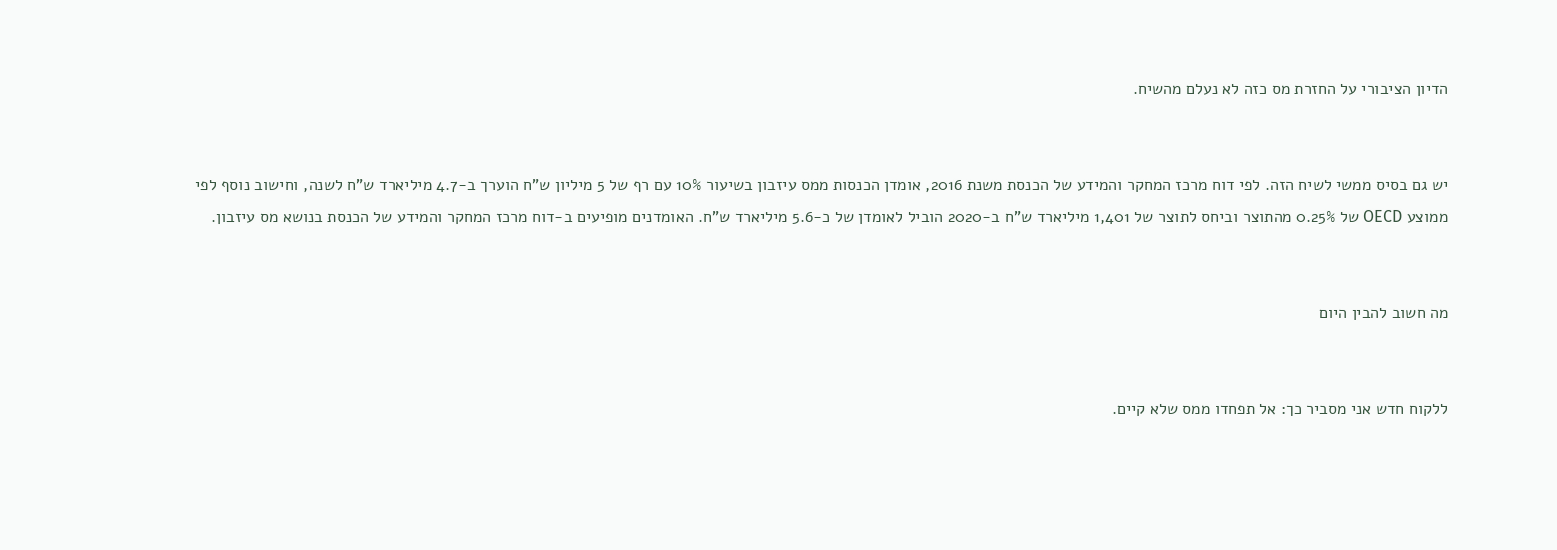הדיון הציבורי על החזרת מס כזה לא נעלם מהשיח.


יש גם בסיס ממשי לשיח הזה. לפי דוח מרכז המחקר והמידע של הכנסת משנת 2016, אומדן הכנסות ממס עיזבון בשיעור 10% עם רף של 5 מיליון ש"ח הוערך ב-4.7 מיליארד ש"ח לשנה, וחישוב נוסף לפי ממוצע OECD של 0.25% מהתוצר וביחס לתוצר של 1,401 מיליארד ש"ח ב-2020 הוביל לאומדן של כ-5.6 מיליארד ש"ח. האומדנים מופיעים ב-דוח מרכז המחקר והמידע של הכנסת בנושא מס עיזבון.


מה חשוב להבין היום


ללקוח חדש אני מסביר כך: אל תפחדו ממס שלא קיים.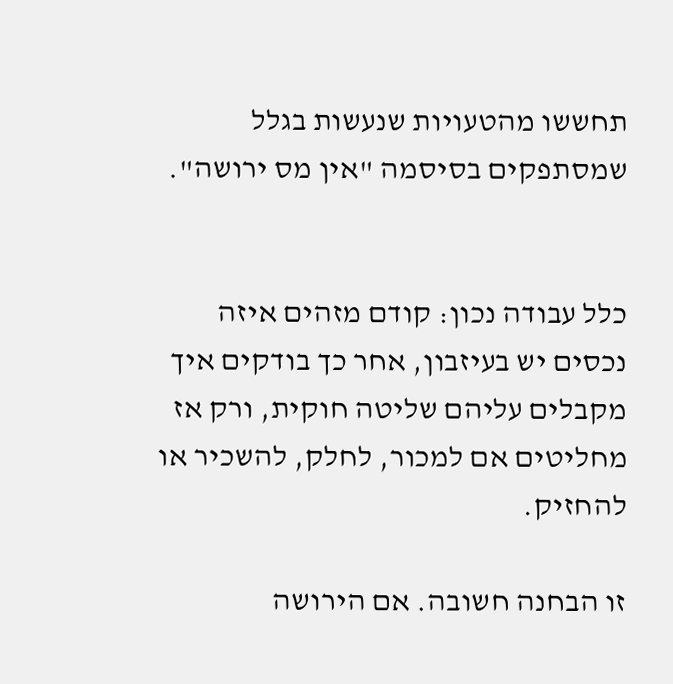תחששו מהטעויות שנעשות בגלל שמסתפקים בסיסמה "אין מס ירושה".


כלל עבודה נכון: קודם מזהים איזה נכסים יש בעיזבון, אחר כך בודקים איך מקבלים עליהם שליטה חוקית, ורק אז מחליטים אם למכור, לחלק, להשכיר או להחזיק.

זו הבחנה חשובה. אם הירושה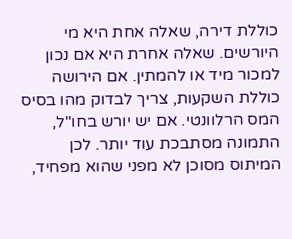כוללת דירה, שאלה אחת היא מי היורשים. שאלה אחרת היא אם נכון למכור מיד או להמתין. אם הירושה כוללת השקעות, צריך לבדוק מהו בסיס המס הרלוונטי. אם יש יורש בחו"ל, התמונה מסתבכת עוד יותר. לכן המיתוס מסוכן לא מפני שהוא מפחיד,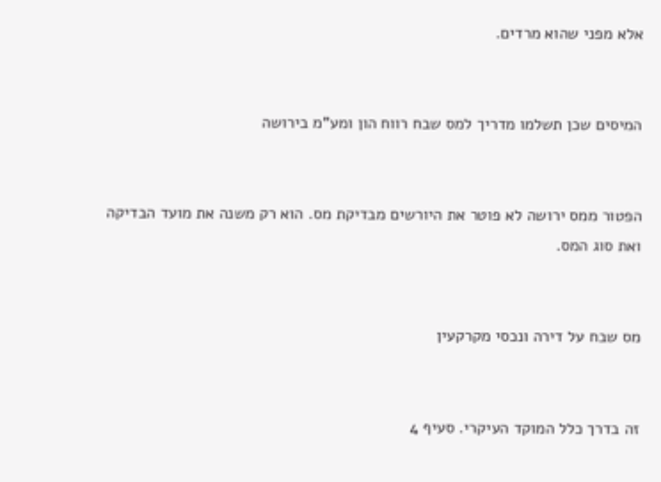אלא מפני שהוא מרדים.


המיסים שכן תשלמו מדריך למס שבח רווח הון ומע"מ בירושה


הפטור ממס ירושה לא פוטר את היורשים מבדיקת מס. הוא רק משנה את מועד הבדיקה ואת סוג המס.


מס שבח על דירה ונכסי מקרקעין


זה בדרך כלל המוקד העיקרי. סעיף 4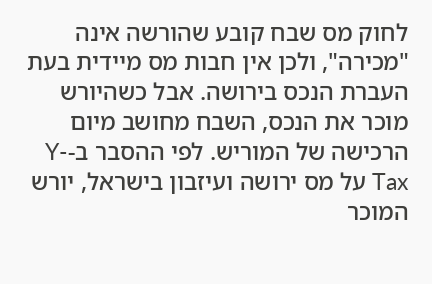לחוק מס שבח קובע שהורשה אינה "מכירה", ולכן אין חבות מס מיידית בעת העברת הנכס בירושה. אבל כשהיורש מוכר את הנכס, השבח מחושב מיום הרכישה של המוריש. לפי ההסבר ב-Y-Tax על מס ירושה ועיזבון בישראל, יורש המוכר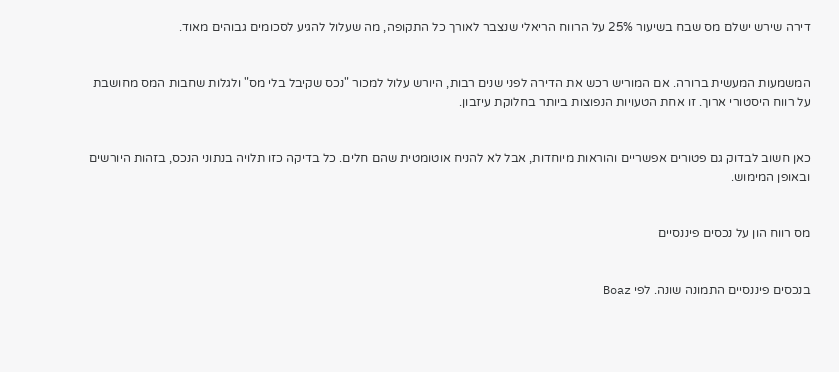דירה שירש ישלם מס שבח בשיעור 25% על הרווח הריאלי שנצבר לאורך כל התקופה, מה שעלול להגיע לסכומים גבוהים מאוד.


המשמעות המעשית ברורה. אם המוריש רכש את הדירה לפני שנים רבות, היורש עלול למכור "נכס שקיבל בלי מס" ולגלות שחבות המס מחושבת על רווח היסטורי ארוך. זו אחת הטעויות הנפוצות ביותר בחלוקת עיזבון.


כאן חשוב לבדוק גם פטורים אפשריים והוראות מיוחדות, אבל לא להניח אוטומטית שהם חלים. כל בדיקה כזו תלויה בנתוני הנכס, בזהות היורשים ובאופן המימוש.


מס רווח הון על נכסים פיננסיים


בנכסים פיננסיים התמונה שונה. לפי Boaz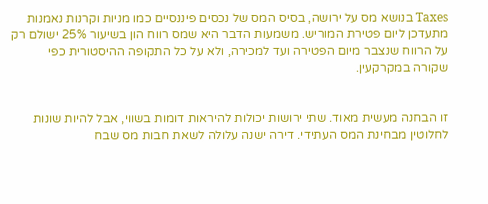Taxes בנושא מס על ירושה, בסיס המס של נכסים פיננסיים כמו מניות וקרנות נאמנות מתעדכן ליום פטירת המוריש. משמעות הדבר היא שמס רווח הון בשיעור 25% ישולם רק על הרווח שנצבר מיום הפטירה ועד למכירה, ולא על כל התקופה ההיסטורית כפי שקורה במקרקעין.


זו הבחנה מעשית מאוד. שתי ירושות יכולות להיראות דומות בשווי, אבל להיות שונות לחלוטין מבחינת המס העתידי. דירה ישנה עלולה לשאת חבות מס שבח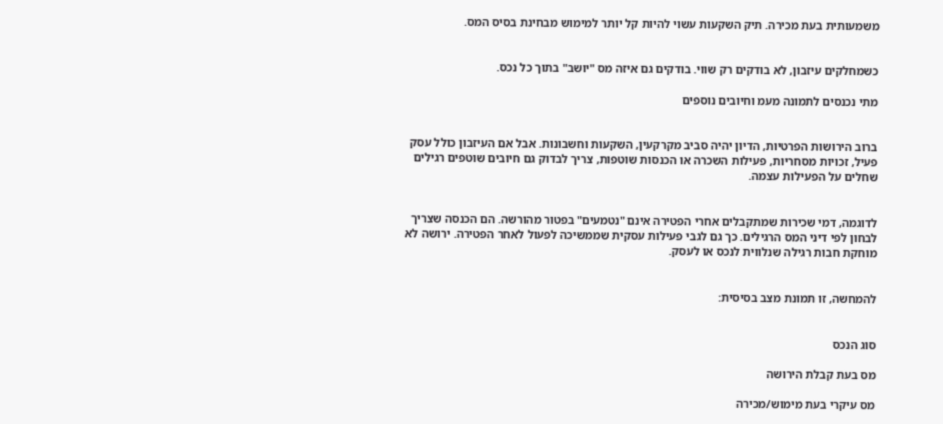משמעותית בעת מכירה. תיק השקעות עשוי להיות קל יותר למימוש מבחינת בסיס המס.


כשמחלקים עיזבון, לא בודקים רק שווי. בודקים גם איזה מס "יושב" בתוך כל נכס.

מתי נכנסים לתמונה מעמ וחיובים נוספים


ברוב הירושות הפרטיות, הדיון יהיה סביב מקרקעין, השקעות וחשבונות. אבל אם העיזבון כולל עסק פעיל, זכויות מסחריות, פעילות השכרה או הכנסות שוטפות, צריך לבדוק גם חיובים שוטפים רגילים שחלים על הפעילות עצמה.


לדוגמה, דמי שכירות שמתקבלים אחרי הפטירה אינם "נטמעים" בפטור מהורשה. הם הכנסה שצריך לבחון לפי דיני המס הרגילים. כך גם לגבי פעילות עסקית שממשיכה לפעול לאחר הפטירה. ירושה לא מוחקת חבות רגילה שנלווית לנכס או לעסק.


להמחשה, זו תמונת מצב בסיסית:


סוג הנכס

מס בעת קבלת הירושה

מס עיקרי בעת מימוש/מכירה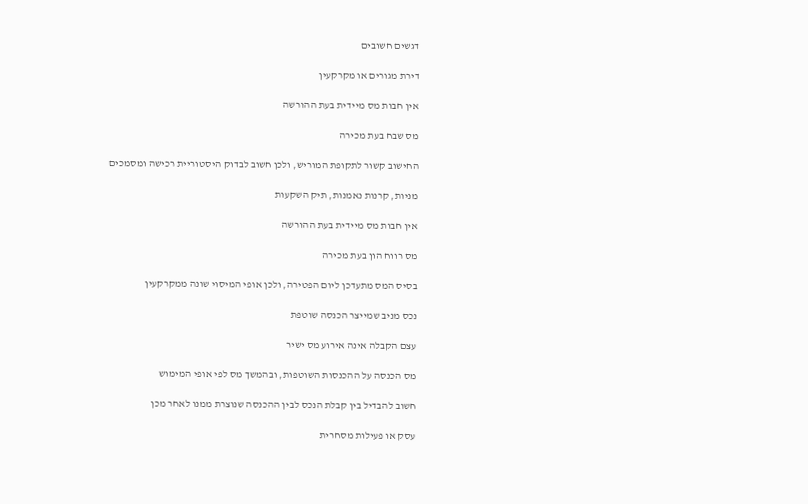דגשים חשובים

דירת מגורים או מקרקעין

אין חבות מס מיידית בעת ההורשה

מס שבח בעת מכירה

החישוב קשור לתקופת המוריש, ולכן חשוב לבדוק היסטוריית רכישה ומסמכים

מניות, קרנות נאמנות, תיק השקעות

אין חבות מס מיידית בעת ההורשה

מס רווח הון בעת מכירה

בסיס המס מתעדכן ליום הפטירה, ולכן אופי המיסוי שונה ממקרקעין

נכס מניב שמייצר הכנסה שוטפת

עצם הקבלה אינה אירוע מס ישיר

מס הכנסה על ההכנסות השוטפות, ובהמשך מס לפי אופי המימוש

חשוב להבדיל בין קבלת הנכס לבין ההכנסה שנוצרת ממנו לאחר מכן

עסק או פעילות מסחרית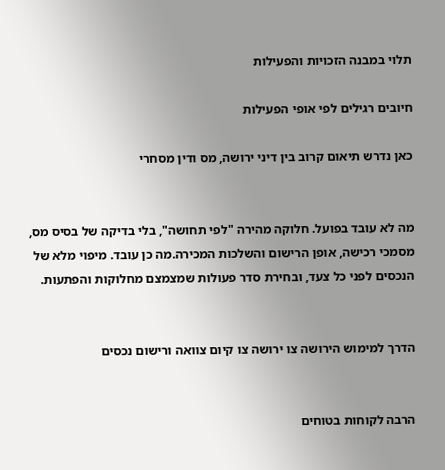תלוי במבנה הזכויות והפעילות

חיובים רגילים לפי אופי הפעילות

כאן נדרש תיאום קרוב בין דיני ירושה, מס ודין מסחרי


מה לא עובד בפועל. חלוקה מהירה "לפי תחושה", בלי בדיקה של בסיס מס, מסמכי רכישה, אופן הרישום והשלכות המכירה.מה כן עובד. מיפוי מלא של הנכסים לפני כל צעד, ובחירת סדר פעולות שמצמצם מחלוקות והפתעות.


הדרך למימוש הירושה צו ירושה צו קיום צוואה ורישום נכסים


הרבה לקוחות בטוחים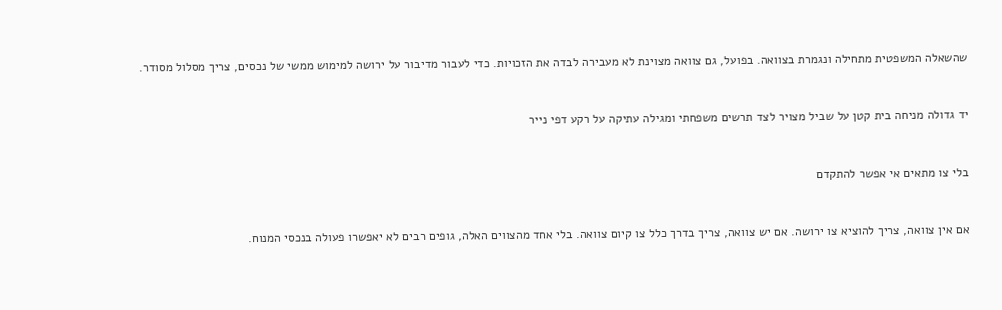שהשאלה המשפטית מתחילה ונגמרת בצוואה. בפועל, גם צוואה מצוינת לא מעבירה לבדה את הזכויות. כדי לעבור מדיבור על ירושה למימוש ממשי של נכסים, צריך מסלול מסודר.


יד גדולה מניחה בית קטן על שביל מצויר לצד תרשים משפחתי ומגילה עתיקה על רקע דפי נייר


בלי צו מתאים אי אפשר להתקדם


אם אין צוואה, צריך להוציא צו ירושה. אם יש צוואה, צריך בדרך כלל צו קיום צוואה. בלי אחד מהצווים האלה, גופים רבים לא יאפשרו פעולה בנכסי המנוח.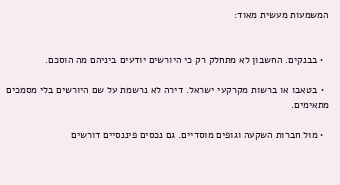המשמעות מעשית מאוד:


  • בבנקים. החשבון לא מתחלק רק כי היורשים יודעים ביניהם מה הוסכם.

  • בטאבו או ברשות מקרקעי ישראל. דירה לא נרשמת על שם היורשים בלי מסמכים מתאימים.

  • מול חברות השקעה וגופים מוסדיים. גם נכסים פיננסיים דורשים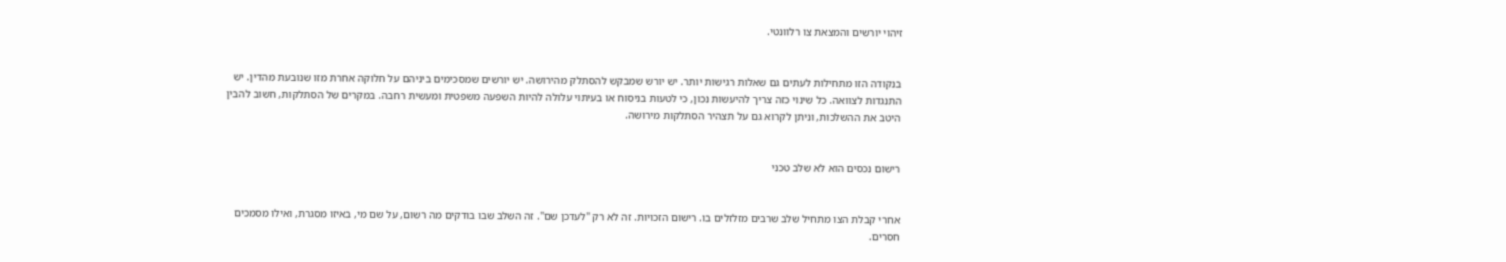זיהוי יורשים והמצאת צו רלוונטי.


בנקודה הזו מתחילות לעתים גם שאלות רגישות יותר. יש יורש שמבקש להסתלק מהירושה. יש יורשים שמסכימים ביניהם על חלוקה אחרת מזו שנובעת מהדין. יש התנגדות לצוואה. כל שינוי כזה צריך להיעשות נכון, כי לטעות בניסוח או בעיתוי עלולה להיות השפעה משפטית ומעשית רחבה. במקרים של הסתלקות, חשוב להבין היטב את ההשלכות, וניתן לקרוא גם על תצהיר הסתלקות מירושה.


רישום נכסים הוא לא שלב טכני


אחרי קבלת הצו מתחיל שלב שרבים מזלזלים בו. רישום הזכויות. זה לא רק "לעדכן שם". זה השלב שבו בודקים מה רשום, על שם מי, באיזו מסגרת, ואילו מסמכים חסרים.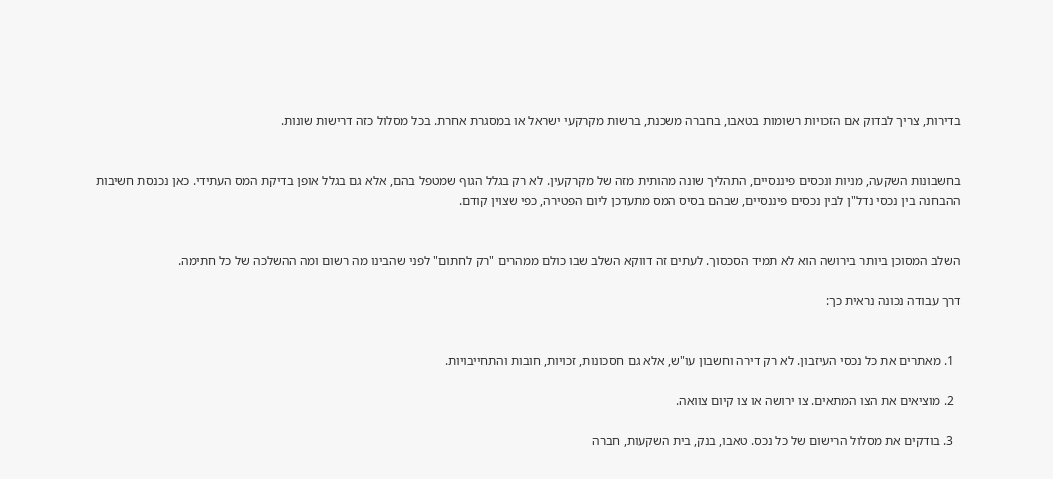בדירות, צריך לבדוק אם הזכויות רשומות בטאבו, בחברה משכנת, ברשות מקרקעי ישראל או במסגרת אחרת. בכל מסלול כזה דרישות שונות.


בחשבונות השקעה, מניות ונכסים פיננסיים, התהליך שונה מהותית מזה של מקרקעין. לא רק בגלל הגוף שמטפל בהם, אלא גם בגלל אופן בדיקת המס העתידי. כאן נכנסת חשיבות ההבחנה בין נכסי נדל"ן לבין נכסים פיננסיים, שבהם בסיס המס מתעדכן ליום הפטירה, כפי שצוין קודם.


השלב המסוכן ביותר בירושה הוא לא תמיד הסכסוך. לעתים זה דווקא השלב שבו כולם ממהרים "רק לחתום" לפני שהבינו מה רשום ומה ההשלכה של כל חתימה.

דרך עבודה נכונה נראית כך:


  1. מאתרים את כל נכסי העיזבון. לא רק דירה וחשבון עו"ש, אלא גם חסכונות, זכויות, חובות והתחייבויות.

  2. מוציאים את הצו המתאים. צו ירושה או צו קיום צוואה.

  3. בודקים את מסלול הרישום של כל נכס. טאבו, בנק, בית השקעות, חברה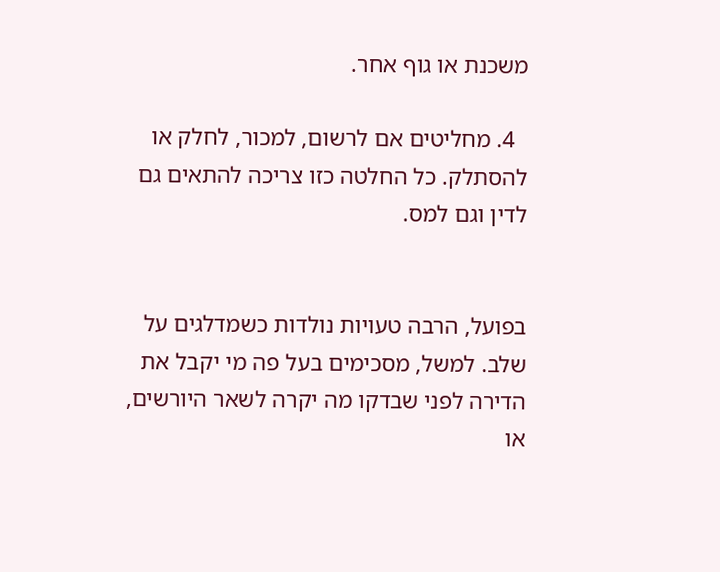משכנת או גוף אחר.

  4. מחליטים אם לרשום, למכור, לחלק או להסתלק. כל החלטה כזו צריכה להתאים גם לדין וגם למס.


בפועל, הרבה טעויות נולדות כשמדלגים על שלב. למשל, מסכימים בעל פה מי יקבל את הדירה לפני שבדקו מה יקרה לשאר היורשים, או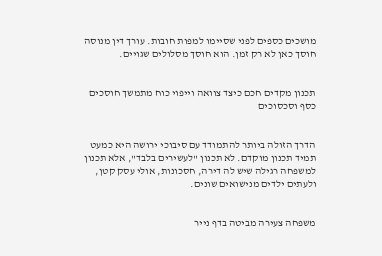מושכים כספים לפני שסיימו למפות חובות. עורך דין מנוסה חוסך כאן לא רק זמן. הוא חוסך מסלולים שגויים.


תכנון מקדים חכם כיצד צוואה וייפוי כוח מתמשך חוסכים כסף וסכסוכים


הדרך הזולה ביותר להתמודד עם סיבוכי ירושה היא כמעט תמיד תכנון מוקדם. לא תכנון "לעשירים בלבד", אלא תכנון למשפחה רגילה שיש לה דירה, חסכונות, אולי עסק קטן, ולעתים ילדים מנישואים שונים.


משפחה צעירה מביטה בדף נייר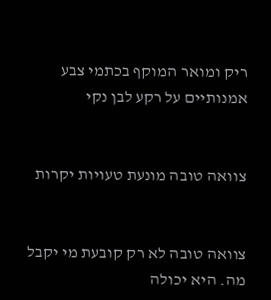ריק ומואר המוקף בכתמי צבע אמנותיים על רקע לבן נקי


צוואה טובה מונעת טעויות יקרות


צוואה טובה לא רק קובעת מי יקבל מה. היא יכולה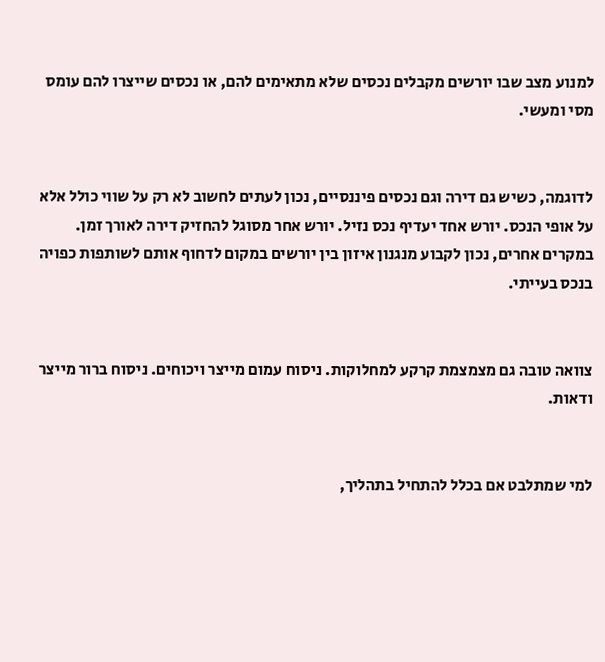למנוע מצב שבו יורשים מקבלים נכסים שלא מתאימים להם, או נכסים שייצרו להם עומס מסי ומעשי.


לדוגמה, כשיש גם דירה וגם נכסים פיננסיים, נכון לעתים לחשוב לא רק על שווי כולל אלא על אופי הנכס. יורש אחד יעדיף נכס נזיל. יורש אחר מסוגל להחזיק דירה לאורך זמן. במקרים אחרים, נכון לקבוע מנגנון איזון בין יורשים במקום לדחוף אותם לשותפות כפויה בנכס בעייתי.


צוואה טובה גם מצמצמת קרקע למחלוקות. ניסוח עמום מייצר ויכוחים. ניסוח ברור מייצר ודאות.


למי שמתלבט אם בכלל להתחיל בתהליך,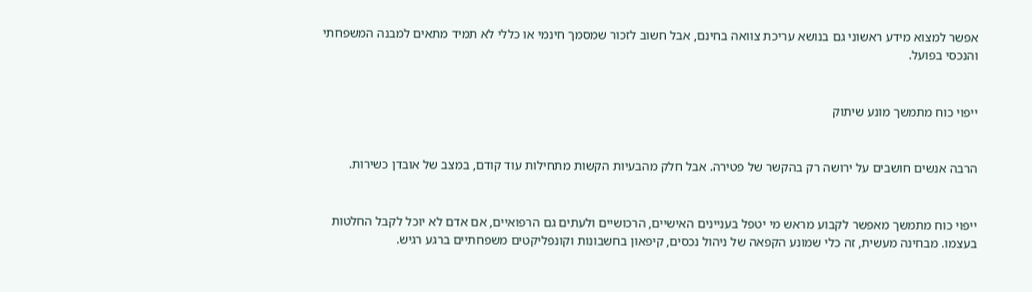אפשר למצוא מידע ראשוני גם בנושא עריכת צוואה בחינם, אבל חשוב לזכור שמסמך חינמי או כללי לא תמיד מתאים למבנה המשפחתי והנכסי בפועל.


ייפוי כוח מתמשך מונע שיתוק


הרבה אנשים חושבים על ירושה רק בהקשר של פטירה. אבל חלק מהבעיות הקשות מתחילות עוד קודם, במצב של אובדן כשירות.


ייפוי כוח מתמשך מאפשר לקבוע מראש מי יטפל בעניינים האישיים, הרכושיים ולעתים גם הרפואיים, אם אדם לא יוכל לקבל החלטות בעצמו. מבחינה מעשית, זה כלי שמונע הקפאה של ניהול נכסים, קיפאון בחשבונות וקונפליקטים משפחתיים ברגע רגיש.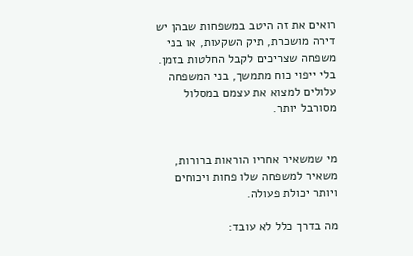רואים את זה היטב במשפחות שבהן יש דירה מושכרת, תיק השקעות, או בני משפחה שצריכים לקבל החלטות בזמן. בלי ייפוי כוח מתמשך, בני המשפחה עלולים למצוא את עצמם במסלול מסורבל יותר.


מי שמשאיר אחריו הוראות ברורות, משאיר למשפחה שלו פחות ויכוחים ויותר יכולת פעולה.

מה בדרך כלל לא עובד: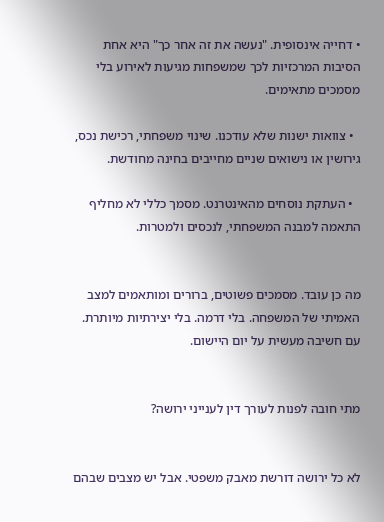• דחייה אינסופית. "נעשה את זה אחר כך" היא אחת הסיבות המרכזיות לכך שמשפחות מגיעות לאירוע בלי מסמכים מתאימים.

  • צוואות ישנות שלא עודכנו. שינוי משפחתי, רכישת נכס, גירושין או נישואים שניים מחייבים בחינה מחודשת.

  • העתקת נוסחים מהאינטרנט. מסמך כללי לא מחליף התאמה למבנה המשפחתי, לנכסים ולמטרות.


מה כן עובד. מסמכים פשוטים, ברורים ומותאמים למצב האמיתי של המשפחה. בלי דרמה. בלי יצירתיות מיותרת. עם חשיבה מעשית על יום היישום.


מתי חובה לפנות לעורך דין לענייני ירושה?


לא כל ירושה דורשת מאבק משפטי. אבל יש מצבים שבהם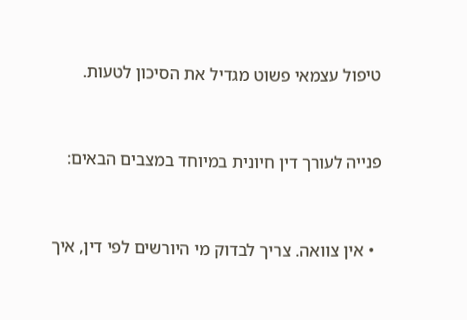טיפול עצמאי פשוט מגדיל את הסיכון לטעות.


פנייה לעורך דין חיונית במיוחד במצבים הבאים:


  • אין צוואה. צריך לבדוק מי היורשים לפי דין, איך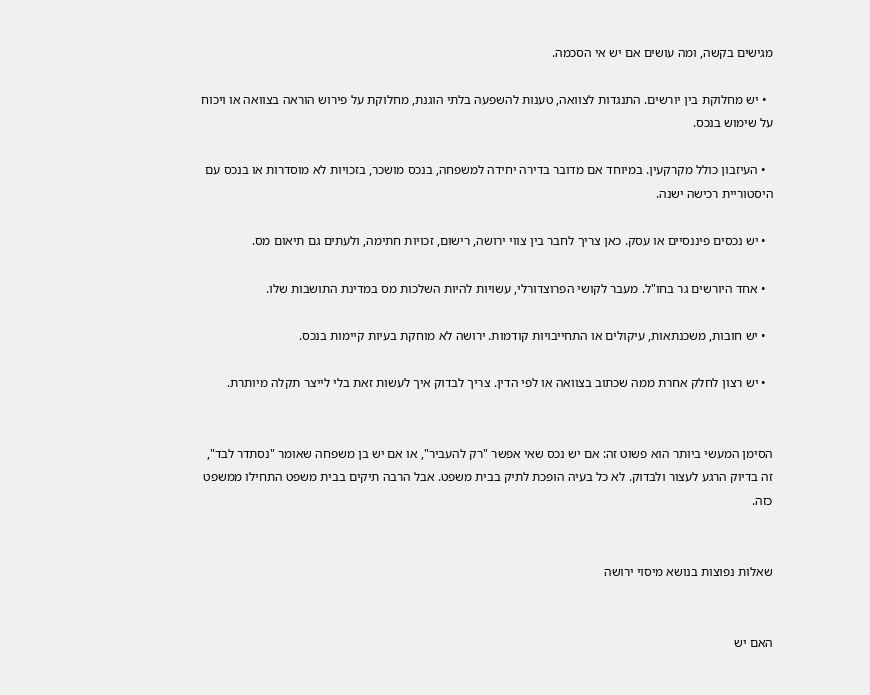מגישים בקשה, ומה עושים אם יש אי הסכמה.

  • יש מחלוקת בין יורשים. התנגדות לצוואה, טענות להשפעה בלתי הוגנת, מחלוקת על פירוש הוראה בצוואה או ויכוח על שימוש בנכס.

  • העיזבון כולל מקרקעין. במיוחד אם מדובר בדירה יחידה למשפחה, בנכס מושכר, בזכויות לא מוסדרות או בנכס עם היסטוריית רכישה ישנה.

  • יש נכסים פיננסיים או עסק. כאן צריך לחבר בין צווי ירושה, רישום, זכויות חתימה, ולעתים גם תיאום מס.

  • אחד היורשים גר בחו"ל. מעבר לקושי הפרוצדורלי, עשויות להיות השלכות מס במדינת התושבות שלו.

  • יש חובות, משכנתאות, עיקולים או התחייבויות קודמות. ירושה לא מוחקת בעיות קיימות בנכס.

  • יש רצון לחלק אחרת ממה שכתוב בצוואה או לפי הדין. צריך לבדוק איך לעשות זאת בלי לייצר תקלה מיותרת.


הסימן המעשי ביותר הוא פשוט זה: אם יש נכס שאי אפשר "רק להעביר", או אם יש בן משפחה שאומר "נסתדר לבד", זה בדיוק הרגע לעצור ולבדוק. לא כל בעיה הופכת לתיק בבית משפט. אבל הרבה תיקים בבית משפט התחילו ממשפט כזה.


שאלות נפוצות בנושא מיסוי ירושה


האם יש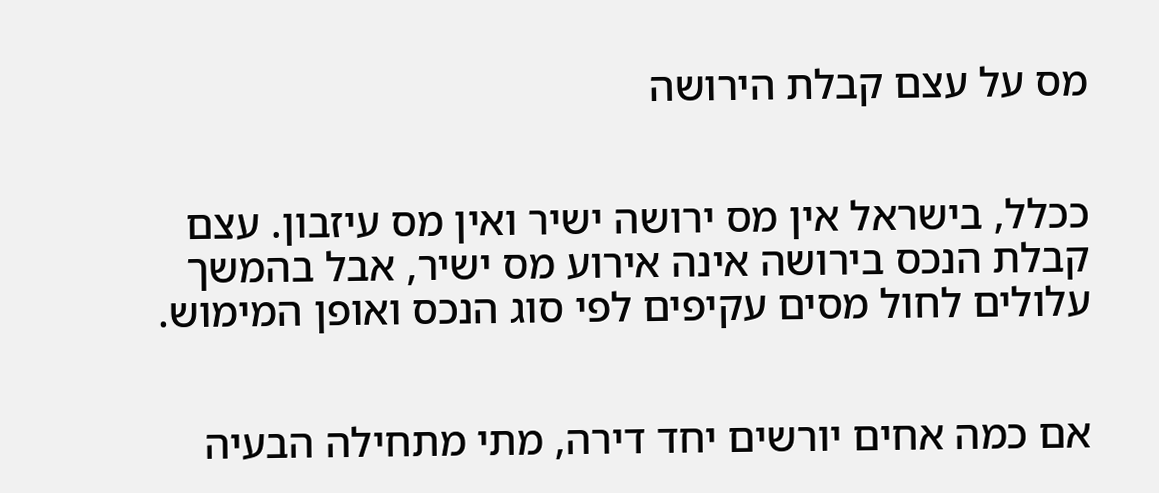מס על עצם קבלת הירושה


ככלל, בישראל אין מס ירושה ישיר ואין מס עיזבון. עצם קבלת הנכס בירושה אינה אירוע מס ישיר, אבל בהמשך עלולים לחול מסים עקיפים לפי סוג הנכס ואופן המימוש.


אם כמה אחים יורשים יחד דירה, מתי מתחילה הבעיה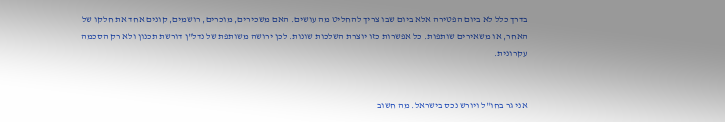בדרך כלל לא ביום הפטירה אלא ביום שבו צריך להחליט מה עושים. האם משכירים, מוכרים, רושמים, קונים אחד את חלקו של האחר, או משאירים שותפות. כל אפשרות כזו יוצרת השלכות שונות. לכן ירושה משותפת של נדל"ן דורשת תכנון ולא רק הסכמה עקרונית.


אני גר בחו"ל ויורש נכס בישראל. מה חשוב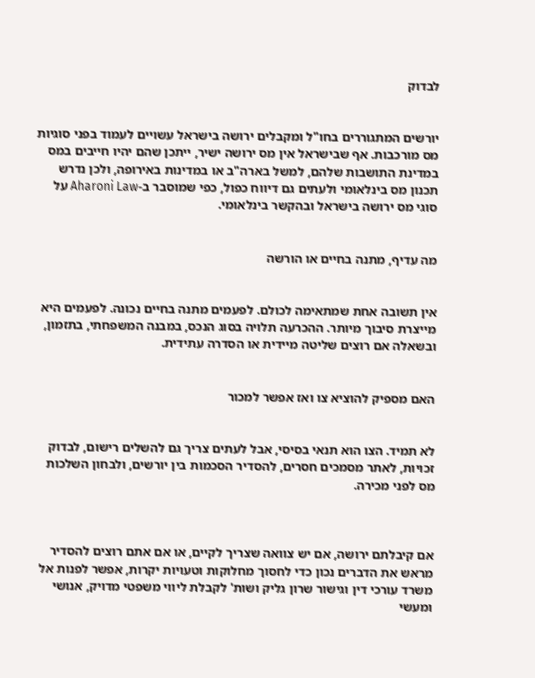לבדוק


יורשים המתגוררים בחו"ל ומקבלים ירושה בישראל עשויים לעמוד בפני סוגיות מס מורכבות. אף שבישראל אין מס ירושה ישיר, ייתכן שהם יהיו חייבים במס במדינת התושבות שלהם, למשל בארה"ב או במדינות באירופה, ולכן נדרש תכנון מס בינלאומי ולעתים גם דיווח כפול, כפי שמוסבר ב-Aharoni Law על סוגי מס ירושה בישראל ובהקשר בינלאומי.


מה עדיף, מתנה בחיים או הורשה


אין תשובה אחת שמתאימה לכולם. לפעמים מתנה בחיים נכונה. לפעמים היא מייצרת סיבוך מיותר. ההכרעה תלויה בסוג הנכס, במבנה המשפחתי, בתזמון, ובשאלה אם רוצים שליטה מיידית או הסדרה עתידית.


האם מספיק להוציא צו ואז אפשר למכור


לא תמיד. הצו הוא תנאי בסיסי, אבל לעתים צריך גם להשלים רישום, לבדוק זכויות, לאתר מסמכים חסרים, להסדיר הסכמות בין יורשים, ולבחון השלכות מס לפני מכירה.



אם קיבלתם ירושה, אם יש צוואה שצריך לקיים, או אם אתם רוצים להסדיר מראש את הדברים נכון כדי לחסוך מחלוקות וטעויות יקרות, אפשר לפנות אל משרד עורכי דין וגישור שרון גליק ושות' לקבלת ליווי משפטי מדויק, אנושי ומעשי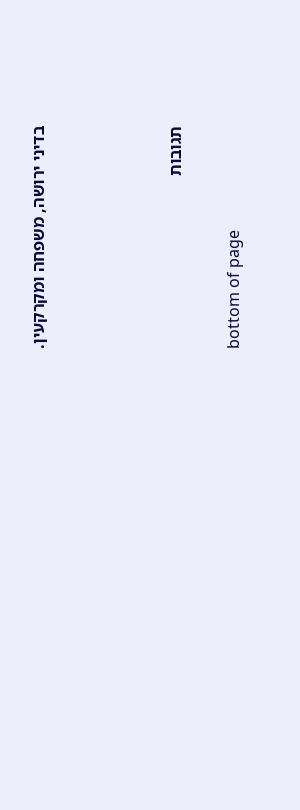בדיני ירושה, משפחה ומקרקעין.






תגובות


bottom of page